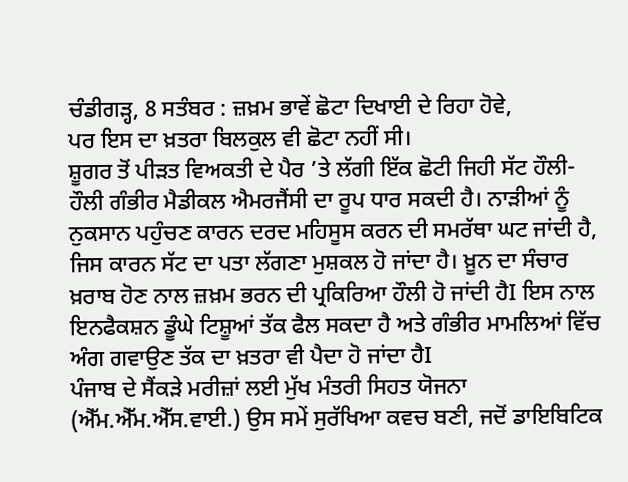ਚੰਡੀਗੜ੍ਹ, 8 ਸਤੰਬਰ : ਜ਼ਖ਼ਮ ਭਾਵੇਂ ਛੋਟਾ ਦਿਖਾਈ ਦੇ ਰਿਹਾ ਹੋਵੇ,
ਪਰ ਇਸ ਦਾ ਖ਼ਤਰਾ ਬਿਲਕੁਲ ਵੀ ਛੋਟਾ ਨਹੀਂ ਸੀ।
ਸ਼ੂਗਰ ਤੋਂ ਪੀੜਤ ਵਿਅਕਤੀ ਦੇ ਪੈਰ ’ਤੇ ਲੱਗੀ ਇੱਕ ਛੋਟੀ ਜਿਹੀ ਸੱਟ ਹੌਲੀ-ਹੌਲੀ ਗੰਭੀਰ ਮੈਡੀਕਲ ਐਮਰਜੈਂਸੀ ਦਾ ਰੂਪ ਧਾਰ ਸਕਦੀ ਹੈ। ਨਾੜੀਆਂ ਨੂੰ ਨੁਕਸਾਨ ਪਹੁੰਚਣ ਕਾਰਨ ਦਰਦ ਮਹਿਸੂਸ ਕਰਨ ਦੀ ਸਮਰੱਥਾ ਘਟ ਜਾਂਦੀ ਹੈ, ਜਿਸ ਕਾਰਨ ਸੱਟ ਦਾ ਪਤਾ ਲੱਗਣਾ ਮੁਸ਼ਕਲ ਹੋ ਜਾਂਦਾ ਹੈ। ਖ਼ੂਨ ਦਾ ਸੰਚਾਰ ਖ਼ਰਾਬ ਹੋਣ ਨਾਲ ਜ਼ਖ਼ਮ ਭਰਨ ਦੀ ਪ੍ਰਕਿਰਿਆ ਹੌਲੀ ਹੋ ਜਾਂਦੀ ਹੈI ਇਸ ਨਾਲ ਇਨਫੈਕਸ਼ਨ ਡੂੰਘੇ ਟਿਸ਼ੂਆਂ ਤੱਕ ਫੈਲ ਸਕਦਾ ਹੈ ਅਤੇ ਗੰਭੀਰ ਮਾਮਲਿਆਂ ਵਿੱਚ ਅੰਗ ਗਵਾਉਣ ਤੱਕ ਦਾ ਖ਼ਤਰਾ ਵੀ ਪੈਦਾ ਹੋ ਜਾਂਦਾ ਹੈI
ਪੰਜਾਬ ਦੇ ਸੈਂਕੜੇ ਮਰੀਜ਼ਾਂ ਲਈ ਮੁੱਖ ਮੰਤਰੀ ਸਿਹਤ ਯੋਜਨਾ (ਐੱਮ.ਐੱਮ.ਐੱਸ.ਵਾਈ.) ਉਸ ਸਮੇਂ ਸੁਰੱਖਿਆ ਕਵਚ ਬਣੀ, ਜਦੋਂ ਡਾਇਬਿਟਿਕ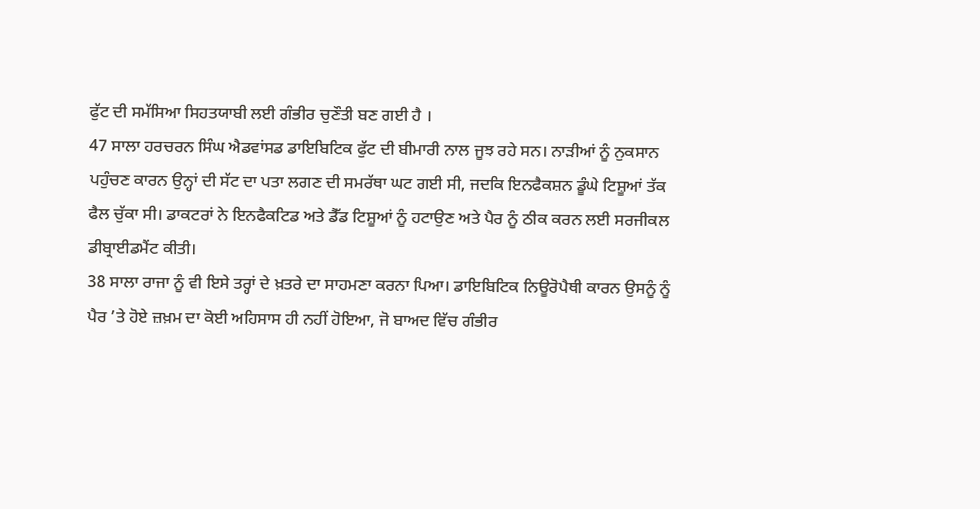ਫੁੱਟ ਦੀ ਸਮੱਸਿਆ ਸਿਹਤਯਾਬੀ ਲਈ ਗੰਭੀਰ ਚੁਣੌਤੀ ਬਣ ਗਈ ਹੈ ।
47 ਸਾਲਾ ਹਰਚਰਨ ਸਿੰਘ ਐਡਵਾਂਸਡ ਡਾਇਬਿਟਿਕ ਫੁੱਟ ਦੀ ਬੀਮਾਰੀ ਨਾਲ ਜੂਝ ਰਹੇ ਸਨ। ਨਾੜੀਆਂ ਨੂੰ ਨੁਕਸਾਨ ਪਹੁੰਚਣ ਕਾਰਨ ਉਨ੍ਹਾਂ ਦੀ ਸੱਟ ਦਾ ਪਤਾ ਲਗਣ ਦੀ ਸਮਰੱਥਾ ਘਟ ਗਈ ਸੀ, ਜਦਕਿ ਇਨਫੈਕਸ਼ਨ ਡੂੰਘੇ ਟਿਸ਼ੂਆਂ ਤੱਕ ਫੈਲ ਚੁੱਕਾ ਸੀ। ਡਾਕਟਰਾਂ ਨੇ ਇਨਫੈਕਟਿਡ ਅਤੇ ਡੈੱਡ ਟਿਸ਼ੂਆਂ ਨੂੰ ਹਟਾਉਣ ਅਤੇ ਪੈਰ ਨੂੰ ਠੀਕ ਕਰਨ ਲਈ ਸਰਜੀਕਲ ਡੀਬ੍ਰਾਈਡਮੈਂਟ ਕੀਤੀ।
38 ਸਾਲਾ ਰਾਜਾ ਨੂੰ ਵੀ ਇਸੇ ਤਰ੍ਹਾਂ ਦੇ ਖ਼ਤਰੇ ਦਾ ਸਾਹਮਣਾ ਕਰਨਾ ਪਿਆ। ਡਾਇਬਿਟਿਕ ਨਿਊਰੋਪੈਥੀ ਕਾਰਨ ਉਸਨੂੰ ਨੂੰ ਪੈਰ ’ਤੇ ਹੋਏ ਜ਼ਖ਼ਮ ਦਾ ਕੋਈ ਅਹਿਸਾਸ ਹੀ ਨਹੀਂ ਹੋਇਆ, ਜੋ ਬਾਅਦ ਵਿੱਚ ਗੰਭੀਰ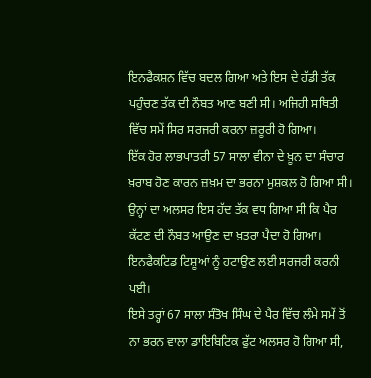ਇਨਫੈਕਸ਼ਨ ਵਿੱਚ ਬਦਲ ਗਿਆ ਅਤੇ ਇਸ ਦੇ ਹੱਡੀ ਤੱਕ ਪਹੁੰਚਣ ਤੱਕ ਦੀ ਨੌਬਤ ਆਣ ਬਣੀ ਸੀ। ਅਜਿਹੀ ਸਥਿਤੀ ਵਿੱਚ ਸਮੇਂ ਸਿਰ ਸਰਜਰੀ ਕਰਨਾ ਜ਼ਰੂਰੀ ਹੋ ਗਿਆ।
ਇੱਕ ਹੋਰ ਲਾਭਪਾਤਰੀ 57 ਸਾਲਾ ਵੀਨਾ ਦੇ ਖ਼ੂਨ ਦਾ ਸੰਚਾਰ ਖ਼ਰਾਬ ਹੋਣ ਕਾਰਨ ਜ਼ਖ਼ਮ ਦਾ ਭਰਨਾ ਮੁਸ਼ਕਲ ਹੋ ਗਿਆ ਸੀ। ਉਨ੍ਹਾਂ ਦਾ ਅਲਸਰ ਇਸ ਹੱਦ ਤੱਕ ਵਧ ਗਿਆ ਸੀ ਕਿ ਪੈਰ ਕੱਟਣ ਦੀ ਨੌਬਤ ਆਉਣ ਦਾ ਖ਼ਤਰਾ ਪੈਦਾ ਹੋ ਗਿਆ। ਇਨਫੈਕਟਿਡ ਟਿਸ਼ੂਆਂ ਨੂੰ ਹਟਾਉਣ ਲਈ ਸਰਜਰੀ ਕਰਨੀ ਪਈ।
ਇਸੇ ਤਰ੍ਹਾਂ 67 ਸਾਲਾ ਸੰਤੋਖ ਸਿੰਘ ਦੇ ਪੈਰ ਵਿੱਚ ਲੰਮੇ ਸਮੇਂ ਤੋਂ ਨਾ ਭਰਨ ਵਾਲਾ ਡਾਇਬਿਟਿਕ ਫੁੱਟ ਅਲਸਰ ਹੋ ਗਿਆ ਸੀ,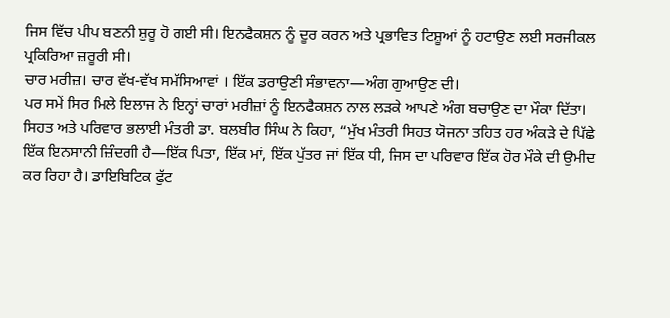ਜਿਸ ਵਿੱਚ ਪੀਪ ਬਣਨੀ ਸ਼ੁਰੂ ਹੋ ਗਈ ਸੀ। ਇਨਫੈਕਸ਼ਨ ਨੂੰ ਦੂਰ ਕਰਨ ਅਤੇ ਪ੍ਰਭਾਵਿਤ ਟਿਸ਼ੂਆਂ ਨੂੰ ਹਟਾਉਣ ਲਈ ਸਰਜੀਕਲ ਪ੍ਰਕਿਰਿਆ ਜ਼ਰੂਰੀ ਸੀ।
ਚਾਰ ਮਰੀਜ਼। ਚਾਰ ਵੱਖ-ਵੱਖ ਸਮੱਸਿਆਵਾਂ । ਇੱਕ ਡਰਾਉਣੀ ਸੰਭਾਵਨਾ—ਅੰਗ ਗੁਆਉਣ ਦੀ।
ਪਰ ਸਮੇਂ ਸਿਰ ਮਿਲੇ ਇਲਾਜ ਨੇ ਇਨ੍ਹਾਂ ਚਾਰਾਂ ਮਰੀਜ਼ਾਂ ਨੂੰ ਇਨਫੈਕਸ਼ਨ ਨਾਲ ਲੜਕੇ ਆਪਣੇ ਅੰਗ ਬਚਾਉਣ ਦਾ ਮੌਕਾ ਦਿੱਤਾ।
ਸਿਹਤ ਅਤੇ ਪਰਿਵਾਰ ਭਲਾਈ ਮੰਤਰੀ ਡਾ. ਬਲਬੀਰ ਸਿੰਘ ਨੇ ਕਿਹਾ, “ਮੁੱਖ ਮੰਤਰੀ ਸਿਹਤ ਯੋਜਨਾ ਤਹਿਤ ਹਰ ਅੰਕੜੇ ਦੇ ਪਿੱਛੇ ਇੱਕ ਇਨਸਾਨੀ ਜ਼ਿੰਦਗੀ ਹੈ—ਇੱਕ ਪਿਤਾ, ਇੱਕ ਮਾਂ, ਇੱਕ ਪੁੱਤਰ ਜਾਂ ਇੱਕ ਧੀ, ਜਿਸ ਦਾ ਪਰਿਵਾਰ ਇੱਕ ਹੋਰ ਮੌਕੇ ਦੀ ਉਮੀਦ ਕਰ ਰਿਹਾ ਹੈ। ਡਾਇਬਿਟਿਕ ਫੁੱਟ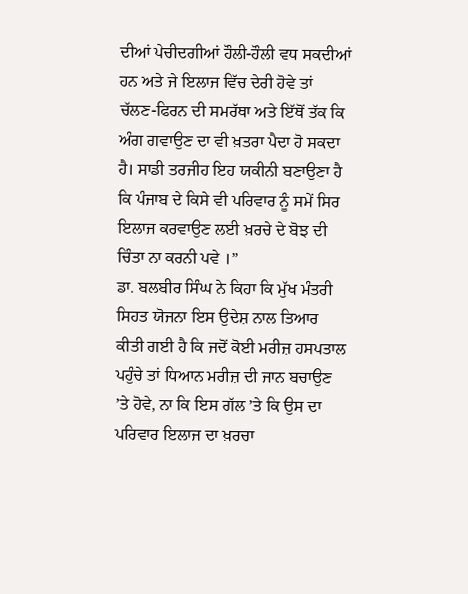ਦੀਆਂ ਪੇਚੀਦਗੀਆਂ ਹੌਲੀ-ਹੌਲੀ ਵਧ ਸਕਦੀਆਂ ਹਨ ਅਤੇ ਜੇ ਇਲਾਜ ਵਿੱਚ ਦੇਰੀ ਹੋਵੇ ਤਾਂ ਚੱਲਣ-ਫਿਰਨ ਦੀ ਸਮਰੱਥਾ ਅਤੇ ਇੱਥੋਂ ਤੱਕ ਕਿ ਅੰਗ ਗਵਾਉਣ ਦਾ ਵੀ ਖ਼ਤਰਾ ਪੈਦਾ ਹੋ ਸਕਦਾ ਹੈ। ਸਾਡੀ ਤਰਜੀਹ ਇਹ ਯਕੀਨੀ ਬਣਾਉਣਾ ਹੈ ਕਿ ਪੰਜਾਬ ਦੇ ਕਿਸੇ ਵੀ ਪਰਿਵਾਰ ਨੂੰ ਸਮੇਂ ਸਿਰ ਇਲਾਜ ਕਰਵਾਉਣ ਲਈ ਖ਼ਰਚੇ ਦੇ ਬੋਝ ਦੀ ਚਿੰਤਾ ਨਾ ਕਰਨੀ ਪਵੇ ।”
ਡਾ. ਬਲਬੀਰ ਸਿੰਘ ਨੇ ਕਿਹਾ ਕਿ ਮੁੱਖ ਮੰਤਰੀ ਸਿਹਤ ਯੋਜਨਾ ਇਸ ਉਦੇਸ਼ ਨਾਲ ਤਿਆਰ ਕੀਤੀ ਗਈ ਹੈ ਕਿ ਜਦੋਂ ਕੋਈ ਮਰੀਜ਼ ਹਸਪਤਾਲ ਪਹੁੰਚੇ ਤਾਂ ਧਿਆਨ ਮਰੀਜ਼ ਦੀ ਜਾਨ ਬਚਾਉਣ ’ਤੇ ਹੋਵੇ, ਨਾ ਕਿ ਇਸ ਗੱਲ ’ਤੇ ਕਿ ਉਸ ਦਾ ਪਰਿਵਾਰ ਇਲਾਜ ਦਾ ਖ਼ਰਚਾ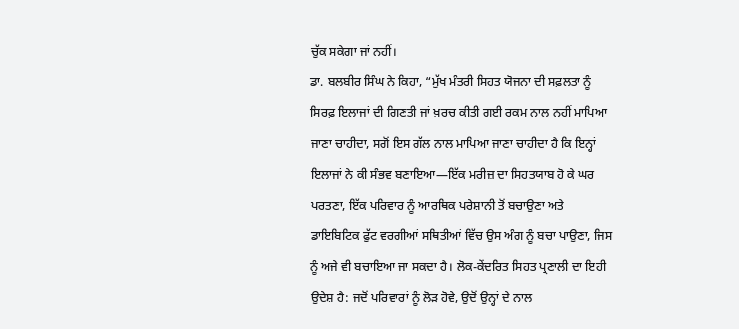ਚੁੱਕ ਸਕੇਗਾ ਜਾਂ ਨਹੀਂ।
ਡਾ. ਬਲਬੀਰ ਸਿੰਘ ਨੇ ਕਿਹਾ, “ਮੁੱਖ ਮੰਤਰੀ ਸਿਹਤ ਯੋਜਨਾ ਦੀ ਸਫ਼ਲਤਾ ਨੂੰ ਸਿਰਫ਼ ਇਲਾਜਾਂ ਦੀ ਗਿਣਤੀ ਜਾਂ ਖ਼ਰਚ ਕੀਤੀ ਗਈ ਰਕਮ ਨਾਲ ਨਹੀਂ ਮਾਪਿਆ ਜਾਣਾ ਚਾਹੀਦਾ, ਸਗੋਂ ਇਸ ਗੱਲ ਨਾਲ ਮਾਪਿਆ ਜਾਣਾ ਚਾਹੀਦਾ ਹੈ ਕਿ ਇਨ੍ਹਾਂ ਇਲਾਜਾਂ ਨੇ ਕੀ ਸੰਭਵ ਬਣਾਇਆ—ਇੱਕ ਮਰੀਜ਼ ਦਾ ਸਿਹਤਯਾਬ ਹੋ ਕੇ ਘਰ ਪਰਤਣਾ, ਇੱਕ ਪਰਿਵਾਰ ਨੂੰ ਆਰਥਿਕ ਪਰੇਸ਼ਾਨੀ ਤੋਂ ਬਚਾਉਣਾ ਅਤੇ ਡਾਇਬਿਟਿਕ ਫੁੱਟ ਵਰਗੀਆਂ ਸਥਿਤੀਆਂ ਵਿੱਚ ਉਸ ਅੰਗ ਨੂੰ ਬਚਾ ਪਾਉਣਾ, ਜਿਸ ਨੂੰ ਅਜੇ ਵੀ ਬਚਾਇਆ ਜਾ ਸਕਦਾ ਹੈ। ਲੋਕ-ਕੇਂਦਰਿਤ ਸਿਹਤ ਪ੍ਰਣਾਲੀ ਦਾ ਇਹੀ ਉਦੇਸ਼ ਹੈ: ਜਦੋਂ ਪਰਿਵਾਰਾਂ ਨੂੰ ਲੋੜ ਹੋਵੇ, ਉਦੋਂ ਉਨ੍ਹਾਂ ਦੇ ਨਾਲ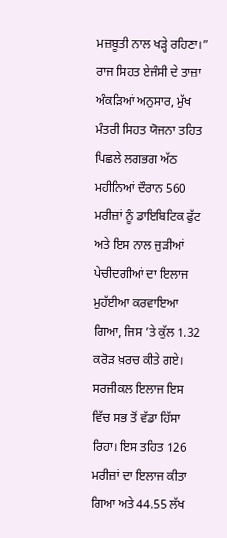ਮਜ਼ਬੂਤੀ ਨਾਲ ਖੜ੍ਹੇ ਰਹਿਣਾ।”
ਰਾਜ ਸਿਹਤ ਏਜੰਸੀ ਦੇ ਤਾਜ਼ਾ ਅੰਕੜਿਆਂ ਅਨੁਸਾਰ, ਮੁੱਖ ਮੰਤਰੀ ਸਿਹਤ ਯੋਜਨਾ ਤਹਿਤ ਪਿਛਲੇ ਲਗਭਗ ਅੱਠ ਮਹੀਨਿਆਂ ਦੌਰਾਨ 560 ਮਰੀਜ਼ਾਂ ਨੂੰ ਡਾਇਬਿਟਿਕ ਫੁੱਟ ਅਤੇ ਇਸ ਨਾਲ ਜੁੜੀਆਂ ਪੇਚੀਦਗੀਆਂ ਦਾ ਇਲਾਜ ਮੁਹੱਈਆ ਕਰਵਾਇਆ ਗਿਆ, ਜਿਸ ’ਤੇ ਕੁੱਲ 1.32 ਕਰੋੜ ਖ਼ਰਚ ਕੀਤੇ ਗਏ। ਸਰਜੀਕਲ ਇਲਾਜ ਇਸ ਵਿੱਚ ਸਭ ਤੋਂ ਵੱਡਾ ਹਿੱਸਾ ਰਿਹਾ। ਇਸ ਤਹਿਤ 126 ਮਰੀਜ਼ਾਂ ਦਾ ਇਲਾਜ ਕੀਤਾ ਗਿਆ ਅਤੇ 44.55 ਲੱਖ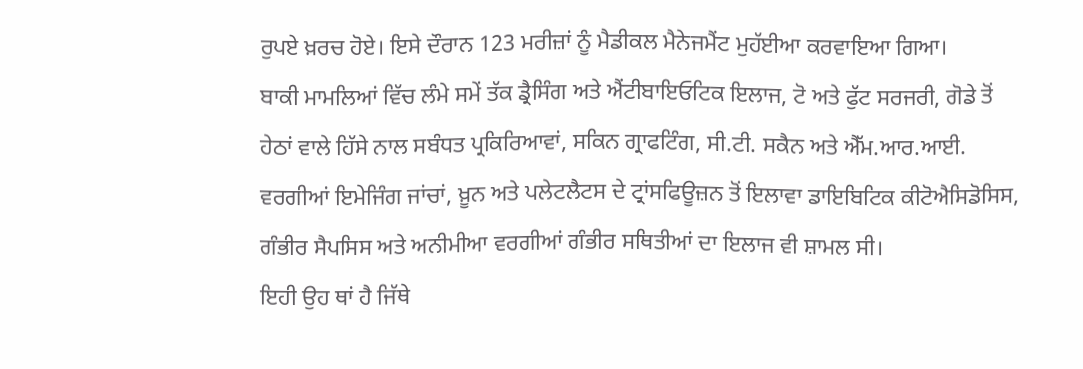ਰੁਪਏ ਖ਼ਰਚ ਹੋਏ। ਇਸੇ ਦੌਰਾਨ 123 ਮਰੀਜ਼ਾਂ ਨੂੰ ਮੈਡੀਕਲ ਮੈਨੇਜਮੈਂਟ ਮੁਹੱਈਆ ਕਰਵਾਇਆ ਗਿਆ।
ਬਾਕੀ ਮਾਮਲਿਆਂ ਵਿੱਚ ਲੰਮੇ ਸਮੇਂ ਤੱਕ ਡ੍ਰੈਸਿੰਗ ਅਤੇ ਐਂਟੀਬਾਇਓਟਿਕ ਇਲਾਜ, ਟੋ ਅਤੇ ਫੁੱਟ ਸਰਜਰੀ, ਗੋਡੇ ਤੋਂ ਹੇਠਾਂ ਵਾਲੇ ਹਿੱਸੇ ਨਾਲ ਸਬੰਧਤ ਪ੍ਰਕਿਰਿਆਵਾਂ, ਸਕਿਨ ਗ੍ਰਾਫਟਿੰਗ, ਸੀ.ਟੀ. ਸਕੈਨ ਅਤੇ ਐੱਮ.ਆਰ.ਆਈ. ਵਰਗੀਆਂ ਇਮੇਜਿੰਗ ਜਾਂਚਾਂ, ਖ਼ੂਨ ਅਤੇ ਪਲੇਟਲੈਟਸ ਦੇ ਟ੍ਰਾਂਸਫਿਊਜ਼ਨ ਤੋਂ ਇਲਾਵਾ ਡਾਇਬਿਟਿਕ ਕੀਟੋਐਸਿਡੋਸਿਸ, ਗੰਭੀਰ ਸੈਪਸਿਸ ਅਤੇ ਅਨੀਮੀਆ ਵਰਗੀਆਂ ਗੰਭੀਰ ਸਥਿਤੀਆਂ ਦਾ ਇਲਾਜ ਵੀ ਸ਼ਾਮਲ ਸੀ।
ਇਹੀ ਉਹ ਥਾਂ ਹੈ ਜਿੱਥੇ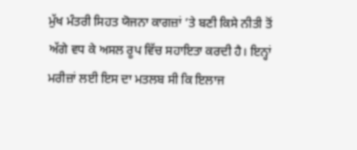ਮੁੱਖ ਮੰਤਰੀ ਸਿਹਤ ਯੋਜਨਾ ਕਾਗਜ਼ਾਂ ’ਤੇ ਬਣੀ ਕਿਸੇ ਨੀਤੀ ਤੋਂ ਅੱਗੇ ਵਧ ਕੇ ਅਸਲ ਰੂਪ ਵਿੱਚ ਸਹਾਇਤਾ ਕਰਦੀ ਹੈ। ਇਨ੍ਹਾਂ ਮਰੀਜ਼ਾਂ ਲਈ ਇਸ ਦਾ ਮਤਲਬ ਸੀ ਕਿ ਇਲਾਜ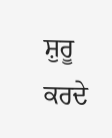ਸ਼ੁਰੂ ਕਰਦੇ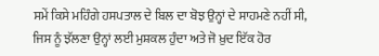ਸਮੇਂ ਕਿਸੇ ਮਹਿੰਗੇ ਹਸਪਤਾਲ ਦੇ ਬਿਲ ਦਾ ਬੋਝ ਉਨ੍ਹਾਂ ਦੇ ਸਾਹਮਣੇ ਨਹੀਂ ਸੀ, ਜਿਸ ਨੂੰ ਝੱਲਣਾ ਉਨ੍ਹਾਂ ਲਈ ਮੁਸ਼ਕਲ ਹੁੰਦਾ ਅਤੇ ਜੋ ਖ਼ੁਦ ਇੱਕ ਹੋਰ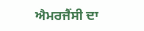ਐਮਰਜੈਂਸੀ ਦਾ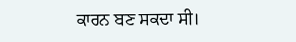ਕਾਰਨ ਬਣ ਸਕਦਾ ਸੀ।